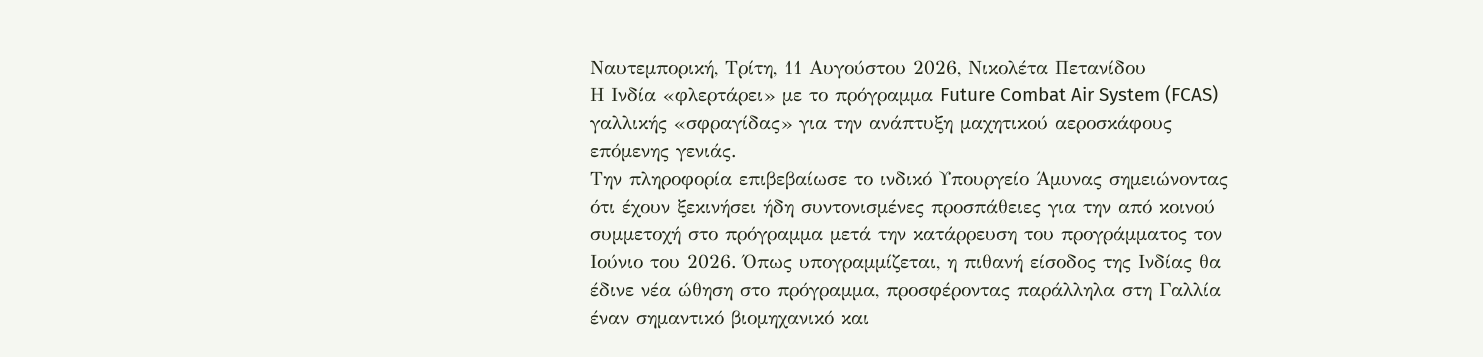Ναυτεμπορική, Τρίτη, 11 Αυγούστου 2026, Νικολέτα Πετανίδου
Η Ινδία «φλερτάρει» με το πρόγραμμα Future Combat Air System (FCAS) γαλλικής «σφραγίδας» για την ανάπτυξη μαχητικού αεροσκάφους επόμενης γενιάς.
Την πληροφορία επιβεβαίωσε το ινδικό Υπουργείο Άμυνας σημειώνοντας ότι έχουν ξεκινήσει ήδη συντονισμένες προσπάθειες για την από κοινού συμμετοχή στο πρόγραμμα μετά την κατάρρευση του προγράμματος τον Ιούνιο του 2026. Όπως υπογραμμίζεται, η πιθανή είσοδος της Ινδίας θα έδινε νέα ώθηση στο πρόγραμμα, προσφέροντας παράλληλα στη Γαλλία έναν σημαντικό βιομηχανικό και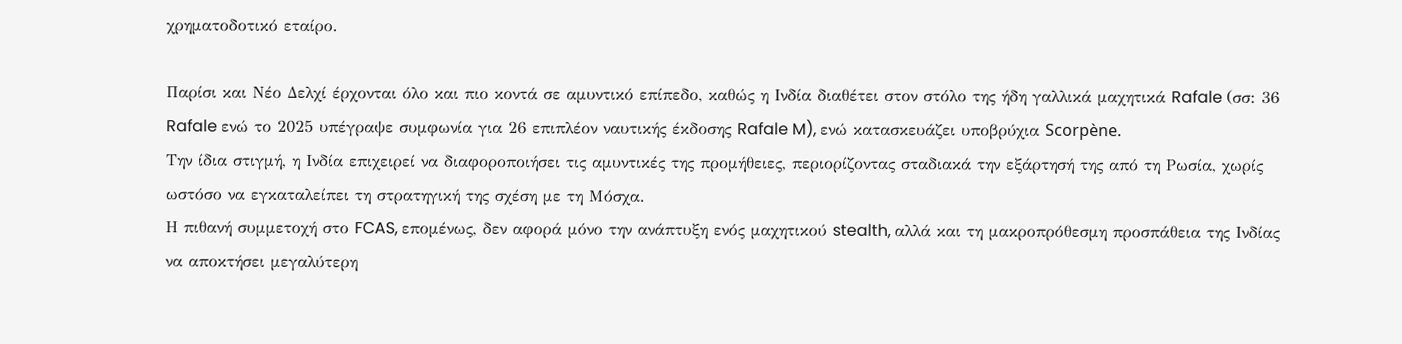χρηματοδοτικό εταίρο.

Παρίσι και Νέο Δελχί έρχονται όλο και πιο κοντά σε αμυντικό επίπεδο, καθώς η Ινδία διαθέτει στον στόλο της ήδη γαλλικά μαχητικά Rafale (σσ: 36 Rafale ενώ το 2025 υπέγραψε συμφωνία για 26 επιπλέον ναυτικής έκδοσης Rafale M), ενώ κατασκευάζει υποβρύχια Scorpène.
Την ίδια στιγμή, η Ινδία επιχειρεί να διαφοροποιήσει τις αμυντικές της προμήθειες, περιορίζοντας σταδιακά την εξάρτησή της από τη Ρωσία, χωρίς ωστόσο να εγκαταλείπει τη στρατηγική της σχέση με τη Μόσχα.
Η πιθανή συμμετοχή στο FCAS, επομένως, δεν αφορά μόνο την ανάπτυξη ενός μαχητικού stealth, αλλά και τη μακροπρόθεσμη προσπάθεια της Ινδίας να αποκτήσει μεγαλύτερη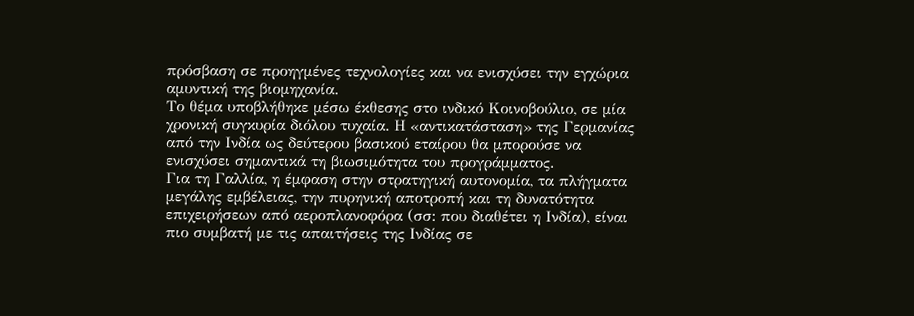πρόσβαση σε προηγμένες τεχνολογίες και να ενισχύσει την εγχώρια αμυντική της βιομηχανία.
Το θέμα υποβλήθηκε μέσω έκθεσης στο ινδικό Κοινοβούλιο, σε μία χρονική συγκυρία διόλου τυχαία. Η «αντικατάσταση» της Γερμανίας από την Ινδία ως δεύτερου βασικού εταίρου θα μπορούσε να ενισχύσει σημαντικά τη βιωσιμότητα του προγράμματος.
Για τη Γαλλία, η έμφαση στην στρατηγική αυτονομία, τα πλήγματα μεγάλης εμβέλειας, την πυρηνική αποτροπή και τη δυνατότητα επιχειρήσεων από αεροπλανοφόρα (σσ: που διαθέτει η Ινδία), είναι πιο συμβατή με τις απαιτήσεις της Ινδίας σε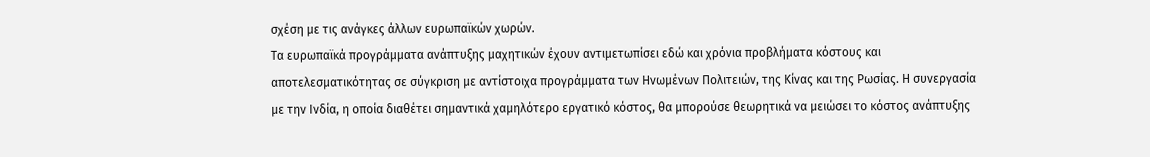σχέση με τις ανάγκες άλλων ευρωπαϊκών χωρών.
Τα ευρωπαϊκά προγράμματα ανάπτυξης μαχητικών έχουν αντιμετωπίσει εδώ και χρόνια προβλήματα κόστους και αποτελεσματικότητας σε σύγκριση με αντίστοιχα προγράμματα των Ηνωμένων Πολιτειών, της Κίνας και της Ρωσίας. Η συνεργασία με την Ινδία, η οποία διαθέτει σημαντικά χαμηλότερο εργατικό κόστος, θα μπορούσε θεωρητικά να μειώσει το κόστος ανάπτυξης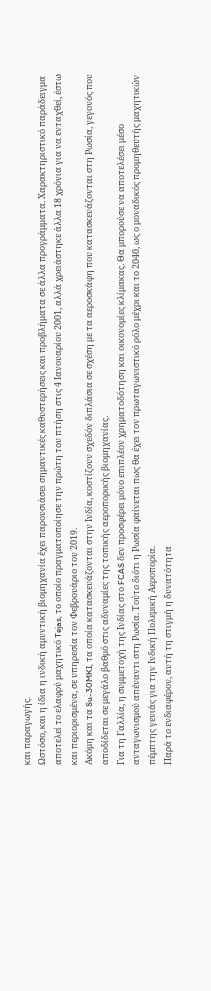και παραγωγής.
Ωστόσο, και η ίδια η ινδική αμυντική βιομηχανία έχει παρουσιάσει σημαντικές καθυστερήσεις και προβλήματα σε άλλα προγράμματα. Χαρακτηριστικό παράδειγμα αποτελεί το ελαφρύ μαχητικό Tejas, το οποίο πραγματοποίησε την πρώτη του πτήση στις 4 Ιανουαρίου 2001, αλλά χρειάστηκε άλλα 18 χρόνια για να ενταχθεί, έστω και περιορισμένα, σε υπηρεσία τον Φεβρουάριο του 2019.
Ακόμη και τα Su-30MKI, τα οποία κατασκευάζονται στην Ινδία, κοστίζουν σχεδόν διπλάσια σε σχέση με τα αεροσκάφη που κατασκευάζονται στη Ρωσία, γεγονός που αποδίδεται σε μεγάλο βαθμό στις αδυναμίες της τοπικής αεροπορικής βιομηχανίας.
Για τη Γαλλία, η συμμετοχή της Ινδίας στο FCAS δεν προσφέρει μόνο επιπλέον χρηματοδότηση και οικονομίες κλίμακας. Θα μπορούσε να αποτελέσει μέσο ανταγωνισμού απέναντι στη Ρωσία. Τούτο διότι η Ρωσία φαίνεται πως θα έχει τον πρωταγωνιστικό ρόλο μέχρι και το 2040, ως ο μοναδικός προμηθευτής μαχητικών πέμπτης γενιάς για την Ινδική Πολεμική Αεροπορία.
Παρά το ενδιαφέρον, αυτή τη στιγμή η δυνατότητα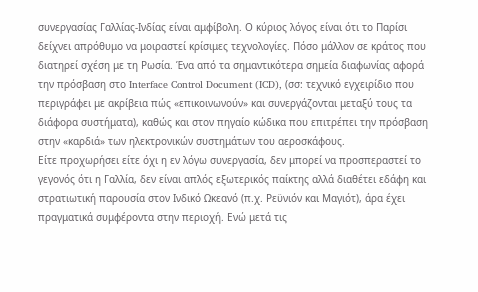συνεργασίας Γαλλίας-Ινδίας είναι αμφίβολη. Ο κύριος λόγος είναι ότι το Παρίσι δείχνει απρόθυμο να μοιραστεί κρίσιμες τεχνολογίες. Πόσο μάλλον σε κράτος που διατηρεί σχέση με τη Ρωσία. Ένα από τα σημαντικότερα σημεία διαφωνίας αφορά την πρόσβαση στο Interface Control Document (ICD), (σσ: τεχνικό εγχειρίδιο που περιγράφει με ακρίβεια πώς «επικοινωνούν» και συνεργάζονται μεταξύ τους τα διάφορα συστήματα), καθώς και στον πηγαίο κώδικα που επιτρέπει την πρόσβαση στην «καρδιά» των ηλεκτρονικών συστημάτων του αεροσκάφους.
Είτε προχωρήσει είτε όχι η εν λόγω συνεργασία, δεν μπορεί να προσπεραστεί το γεγονός ότι η Γαλλία, δεν είναι απλός εξωτερικός παίκτης αλλά διαθέτει εδάφη και στρατιωτική παρουσία στον Ινδικό Ωκεανό (π.χ. Ρεϋνιόν και Μαγιότ), άρα έχει πραγματικά συμφέροντα στην περιοχή. Ενώ μετά τις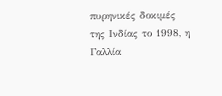πυρηνικές δοκιμές της Ινδίας το 1998, η Γαλλία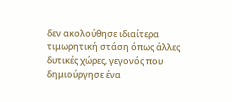δεν ακολούθησε ιδιαίτερα τιμωρητική στάση όπως άλλες δυτικές χώρες, γεγονός που δημιούργησε ένα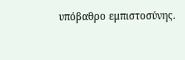υπόβαθρο εμπιστοσύνης.